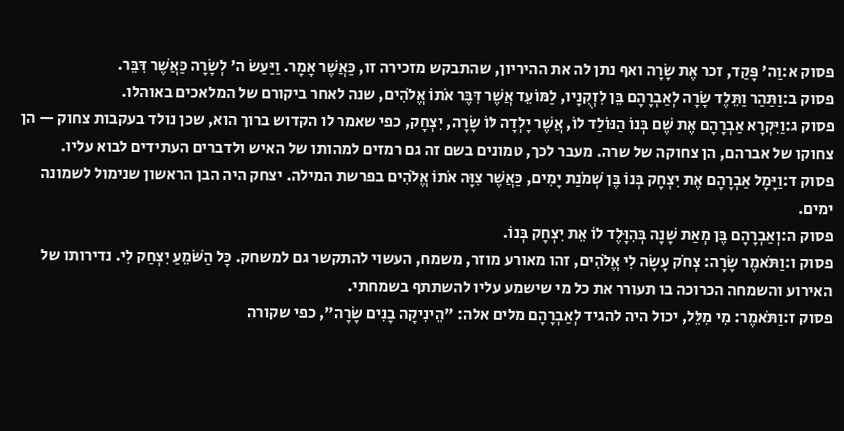פסוק א:וַה' פָּקַד, זכר אֶת שָׂרָה ואף נתן לה את ההיריון, שהתבקש מזכירה זו, כַּאֲשֶׁר אָמָר. וַיַּעַשׂ ה' לְשָׂרָה כַּאֲשֶׁר דִּבֵּר.
פסוק ב:וַתַּהַר וַתֵּלֶד שָׂרָה לְאַבְרָהָם בֵּן לִזְקֻנָיו, לַמּוֹעֵד אֲשֶׁר דִּבֶּר אֹתוֹ אֱלֹהִים, שנה לאחר ביקורם של המלאכים באוהלו.
פסוק ג:וַיִּקְרָא אַבְרָהָם אֶת שֶׁם בְּנוֹ הַנּוֹלַד לוֹ, אֲשֶׁר יָלְדָה לּוֹ שָׂרָה, יִצְחָק, כפי שאמר לו הקדוש ברוך הוא, שכן נולד בעקבות צחוק — הן צחוקו של אברהם, הן צחוקה של שרה. מעבר לכך, טמונים בשם זה גם רמזים למהותו של האיש ולדברים העתידים לבוא עליו.
פסוק ד:וַיָּמָל אַבְרָהָם אֶת יִצְחָק בְּנוֹ בֶּן שְׁמֹנַת יָמִים, כַּאֲשֶׁר צִוָּה אֹתוֹ אֱלֹהִים בפרשת המילה. יצחק היה הבן הראשון שנימול לשמונה ימים.
פסוק ה:וְאַבְרָהָם בֶּן מְאַת שָׁנָה בְּהִוָּלֶד לוֹ אֵת יִצְחָק בְּנוֹ.
פסוק ו:וַתֹּאמֶר שָׂרָה: צְחֹק עָשָׂה לִי אֱלֹהִים, זהו מאורע מוזר, משמח, העשוי להתקשר גם למשחק. כָּל הַשֹּׁמֵעַ יִצְחַק לִי. נדירותו של האירוע והשמחה הכרוכה בו תעורר את כל מי שישמע עליו להשתתף בשמחתי.
פסוק ז:וַתֹּאמֶר: מִי מִלֵּל, יכול היה להגיד לְאַבְרָהָם מלים אלה: "הֵינִיקָה בָנִים שָׂרָה", כפי שקורה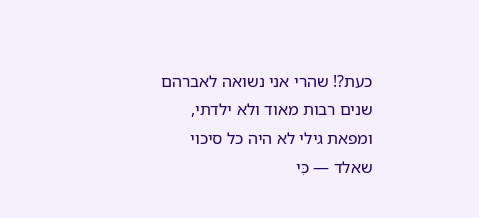כעת?! שהרי אני נשואה לאברהם שנים רבות מאוד ולא ילדתי, ומפאת גילי לא היה כל סיכוי שאלד — כִּי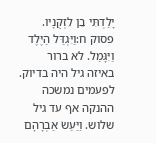יָלַדְתִּי בֵן לִזְקֻנָיו.
פסוק ח:וַיִּגְדַּל הַיֶּלֶד וַיִּגָּמַל. לא ברור באיזה גיל היה בדיוק. לפעמים נמשכה ההנקה אף עד גיל שלוש. וַיַּעַשׂ אַבְרָהָם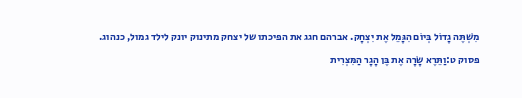מִשְׁתֶּה גָדוֹל בְּיוֹם הִגָּמֵל אֶת יִצְחָק. אברהם חגג את הפיכתו של יצחק מתינוק יונק לילד גמול, כנהוג.
פסוק ט:וַתֵּרֶא שָׂרָה אֶת בֶּן הָגָר הַמִּצְרִית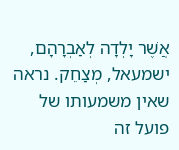אֲשֶׁר יָלְדָה לְאַבְרָהָם, ישמעאל, מְצַחֵק. נראה שאין משמעותו של פועל זה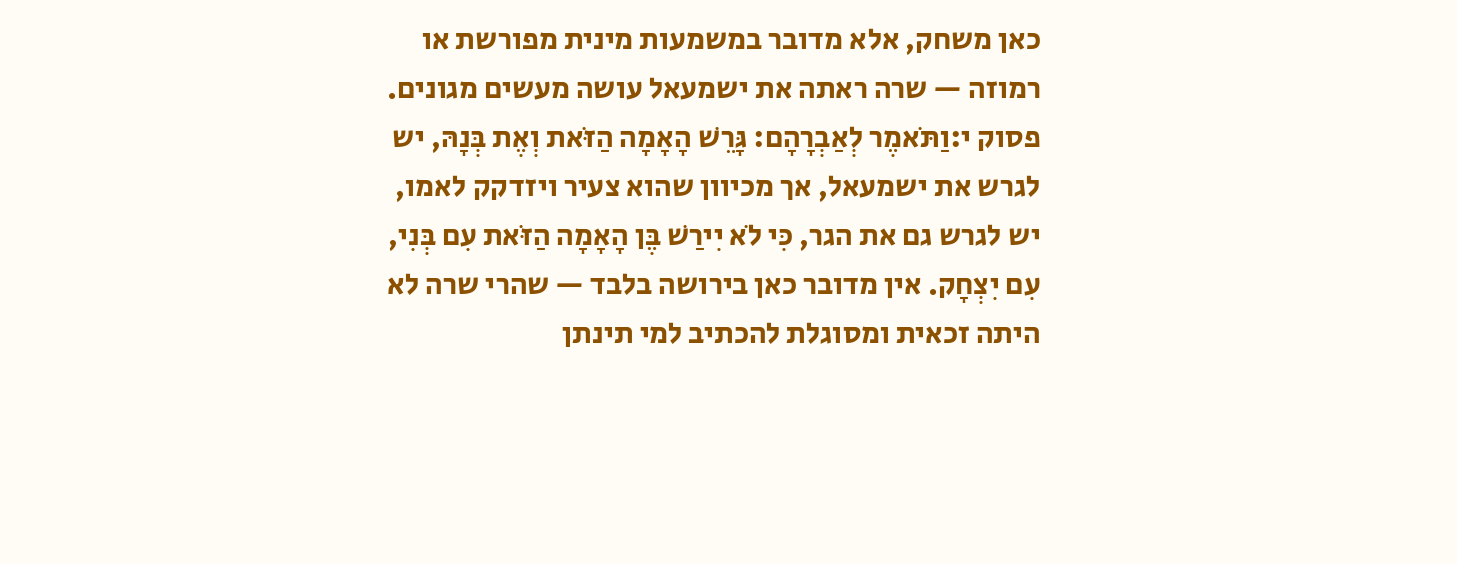כאן משחק, אלא מדובר במשמעות מינית מפורשת או רמוזה — שרה ראתה את ישמעאל עושה מעשים מגונים.
פסוק י:וַתֹּאמֶר לְאַבְרָהָם: גָּרֵשׁ הָאָמָה הַזֹּאת וְאֶת בְּנָהּ, יש לגרש את ישמעאל, אך מכיוון שהוא צעיר ויזדקק לאמו, יש לגרש גם את הגר, כִּי לֹא יִירַשׁ בֶּן הָאָמָה הַזֹּאת עִם בְּנִי, עִם יִצְחָק. אין מדובר כאן בירושה בלבד — שהרי שרה לא היתה זכאית ומסוגלת להכתיב למי תינתן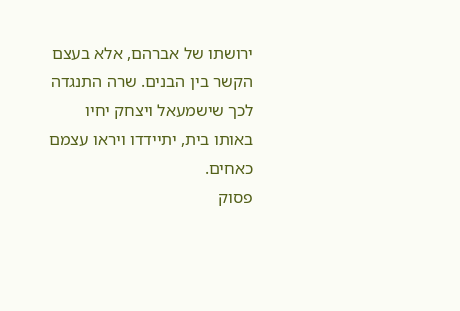ירושתו של אברהם, אלא בעצם הקשר בין הבנים. שרה התנגדה לכך שישמעאל ויצחק יחיו באותו בית, יתיידדו ויראו עצמם כאחים.
פסוק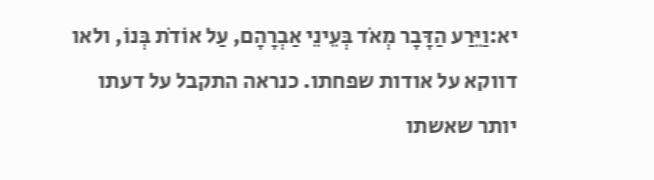יא:וַיֵּרַע הַדָּבָר מְאֹד בְּעֵינֵי אַבְרָהָם, עַל אוֹדֹת בְּנוֹ, ולאו דווקא על אודות שפחתו. כנראה התקבל על דעתו יותר שאשתו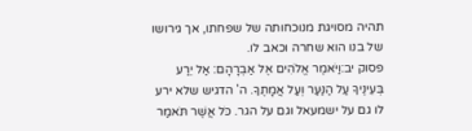תהיה מסויגת מנוכחותה של שפחתו, אך גירושו של בנו הוא שחרה וכאב לו.
פסוק יב:וַיֹּאמֶר אֱלֹהִים אֶל אַבְרָהָם: אַל יֵרַע בְּעֵינֶיךָ עַל הַנַּעַר וְעַל אֲמָתֶךָ. ה' הדגיש שלא ירע לו גם על ישמעאל וגם על הגר. כֹּל אֲשֶׁר תֹּאמַר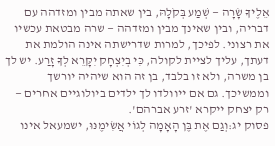אֵלֶיךָ שָׂרָה — שְׁמַע בְּקֹלָהּ, בין שאתה מבין ומזדהה עם דבריה, ובין שאינך מבין ומזדהה — שרה מבטאת עכשיו את רצוני. לפיכך, למרות שדרישתה אינה הולמת את דעתך, עליך לציית לקולה, כִּי בְיִצְחָק יִקָּרֵא לְךָ זָרַע. יש לך בן משרה, ולא זו בלבד, בן זה הוא שיהיה יורשך וממשיכך. גם אם ייוולדו לך ילדים ביולוגיים אחרים — רק יצחק ייקרא 'זרע אברהם'.
פסוק יג:וְגַם אֶת בֶּן הָאָמָה לְגוֹי אֲשִׂימֶנּוּ, ישמעאל אינו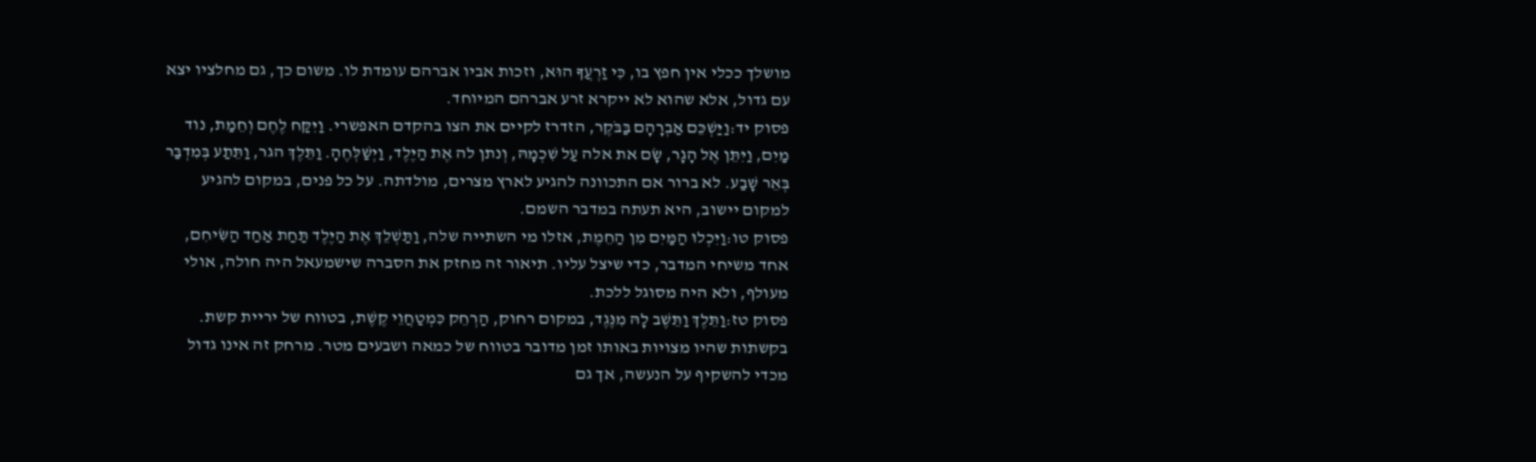מושלך ככלי אין חפץ בו, כִּי זַרְעֲךָ הוּא, וזכות אביו אברהם עומדת לו. משום כך, גם מחלציו יצא עם גדול, אלא שהוא לא ייקרא זרע אברהם המיוחד.
פסוק יד:וַיַּשְׁכֵּם אַבְרָהָם בַּבֹּקֶר, הזדרז לקיים את הצו בהקדם האפשרי. וַיִּקַּח לֶחֶם וְחֵמַת, נוד מַיִם, וַיִּתֵּן אֶל הָגָר, שָׂם את אלה עַל שִׁכְמָהּ, וְנתן לה אֶת הַיֶּלֶד, וַיְשַׁלְּחֶהָ. וַתֵּלֶךְ הגר, וַתֵּתַע בְּמִדְבַּר בְּאֵר שָׁבַע. לא ברור אם התכוונה להגיע לארץ מצרים, מולדתה. על כל פנים, במקום להגיע למקום יישוב, היא תעתה במדבר השמם.
פסוק טו:וַיִּכְלוּ הַמַּיִם מִן הַחֵמֶת, אזלו מי השתייה שלה, וַתַּשְׁלֵךְ אֶת הַיֶּלֶד תַּחַת אַחַד הַשִּׂיחִם, אחד משיחי המדבר, כדי שיצל עליו. תיאור זה מחזק את הסברה שישמעאל היה חולה, אולי מעולף, ולא היה מסוגל ללכת.
פסוק טז:וַתֵּלֶךְ וַתֵּשֶׁב לָהּ מִנֶּגֶד, במקום רחוק, הַרְחֵק כִּמְטַחֲוֵי קֶשֶׁת, בטווח של יריית קשת. בקשתות שהיו מצויות באותו זמן מדובר בטווח של כמאה ושבעים מטר. מרחק זה אינו גדול מכדי להשקיף על הנעשה, אך גם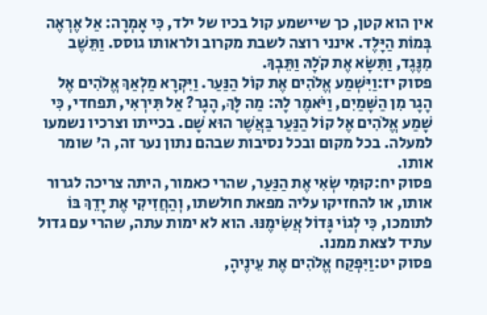אין הוא קטן, כך שיישמע קול בכיו של ילד, כִּי אָמְרָה: אַל אֶרְאֶה בְּמוֹת הַיָּלֶד. אינני רוצה לשבת מקרוב ולראותו גוסס. וַתֵּשֶׁב מִנֶּגֶד, וַתִּשָּׂא אֶת קֹלָהּ וַתֵּבְךְּ.
פסוק יז:וַיִּשְׁמַע אֱלֹהִים אֶת קוֹל הַנַּעַר. וַיִּקְרָא מַלְאַךְ אֱלֹהִים אֶל הָגָר מִן הַשָּׁמַיִם, וַיֹּאמֶר לָהּ: מַה לָּךְ, הָגָר? אַל תִּירְאִי, תפחדי, כִּי שָׁמַע אֱלֹהִים אֶל קוֹל הַנַּעַר בַּאֲשֶׁר הוּא שָׁם. בכייתו וצרכיו נשמעו למעלה. בכל מקום ובכל נסיבות שבהם נתון נער זה, ה' שומר אותו.
פסוק יח:קוּמִי שְׂאִי אֶת הַנַּעַר, שהרי כאמור, היתה צריכה לגרור אותו, או להחזיקו עליה מפאת חולשתו, וְהַחֲזִיקִי אֶת יָדֵךְ בּוֹ לתומכו, כִּי לְגוֹי גָּדוֹל אֲשִׂימֶנּוּ. הוא לא ימות עתה, שהרי עם גדול עתיד לצאת ממנו.
פסוק יט:וַיִּפְקַח אֱלֹהִים אֶת עֵינֶיהָ,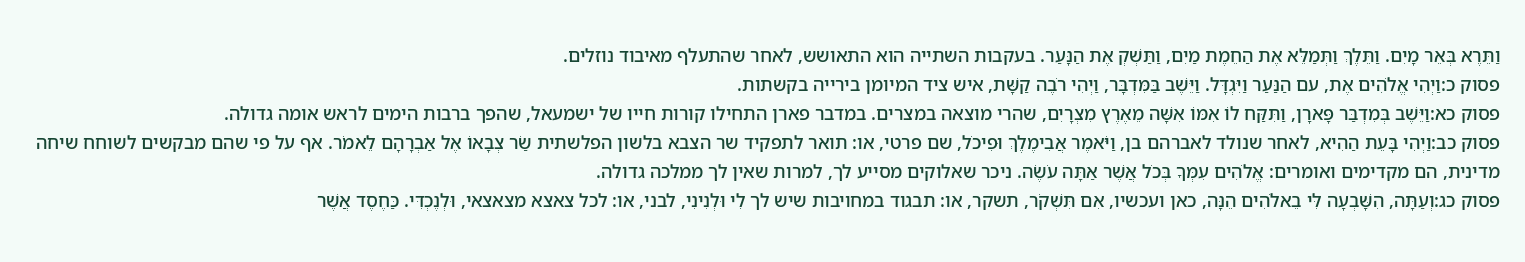וַתֵּרֶא בְּאֵר מָיִם. וַתֵּלֶךְ וַתְּמַלֵּא אֶת הַחֵמֶת מַיִם, וַתַּשְׁקְ אֶת הַנָּעַר. בעקבות השתייה הוא התאושש, לאחר שהתעלף מאיבוד נוזלים.
פסוק כ:וַיְהִי אֱלֹהִים אֶת, עם הַנַּעַר וַיִּגְדָּל. וַיֵּשֶׁב בַּמִּדְבָּר, וַיְהִי רֹבֶה קַשָּׁת, איש ציד המיומן בירייה בקשתות.
פסוק כא:וַיֵּשֶׁב בְּמִדְבַּר פָּארָן, וַתִּקַּח לוֹ אִמּוֹ אִשָּׁה מֵאֶרֶץ מִצְרָיִם, שהרי מוצאה במצרים. במדבר פארן התחילו קורות חייו של ישמעאל, שהפך ברבות הימים לראש אומה גדולה.
פסוק כב:וַיְהִי בָּעֵת הַהִיא, לאחר שנולד לאברהם בן, וַיֹּאמֶר אֲבִימֶלֶךְ וּפִיכֹל, שם פרטי, או: תואר לתפקיד שר הצבא בלשון הפלשתית שַׂר צְבָאוֹ אֶל אַבְרָהָם לֵאמֹר. אף על פי שהם מבקשים לשוחח שיחה מדינית, הם מקדימים ואומרים: אֱלֹהִים עִמְּךָ בְּכֹל אֲשֶׁר אַתָּה עֹשֶׂה. ניכר שאלוקים מסייע לך, למרות שאין לך ממלכה גדולה.
פסוק כג:וְעַתָּה, הִשָּׁבְעָה לִּי בֵאלֹהִים הֵנָּה, כאן ועכשיו, אִם תִּשְׁקֹר, תשקר, או: תבגוד במחויבות שיש לך לִי וּלְנִינִי, לבני, או: לכל צאצא מצאצאי, וּלְנֶכְדִּי. כַּחֶסֶד אֲשֶׁר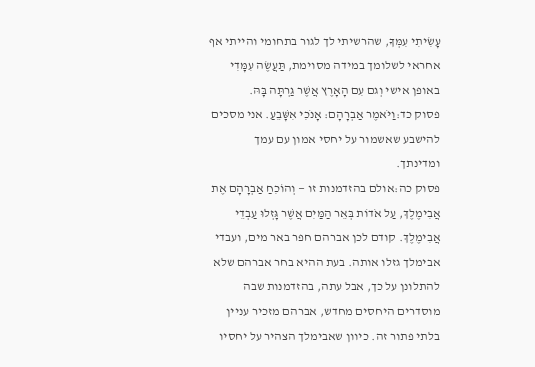עָשִׂיתִי עִמְּךָ, שהרשיתי לך לגור בתחומי והייתי אף אחראי לשלומך במידה מסוימת, תַּעֲשֶׂה עִמָּדִי באופן אישי וְגם עִם הָאָרֶץ אֲשֶׁר גַּרְתָּה בָּהּ.
פסוק כד:וַיֹּאמֶר אַבְרָהָם: אָנֹכִי אִשָּׁבֵעַ. אני מסכים להישבע שאשמור על יחסי אמון עם עמך ומדינתך.
פסוק כה:אולם בהזדמנות זו — וְהוֹכִחַ אַבְרָהָם אֶת אֲבִימֶלֶךְ, עַל אֹדוֹת בְּאֵר הַמַּיִם אֲשֶׁר גָּזְלוּ עַבְדֵי אֲבִימֶלֶךְ. קודם לכן אברהם חפר באר מים, ועבדי אבימלך גזלו אותה. בעת ההיא בחר אברהם שלא להתלונן על כך, אבל עתה, בהזדמנות שבה מוסדרים היחסים מחדש, אברהם מזכיר עניין בלתי פתור זה. כיוון שאבימלך הצהיר על יחסיו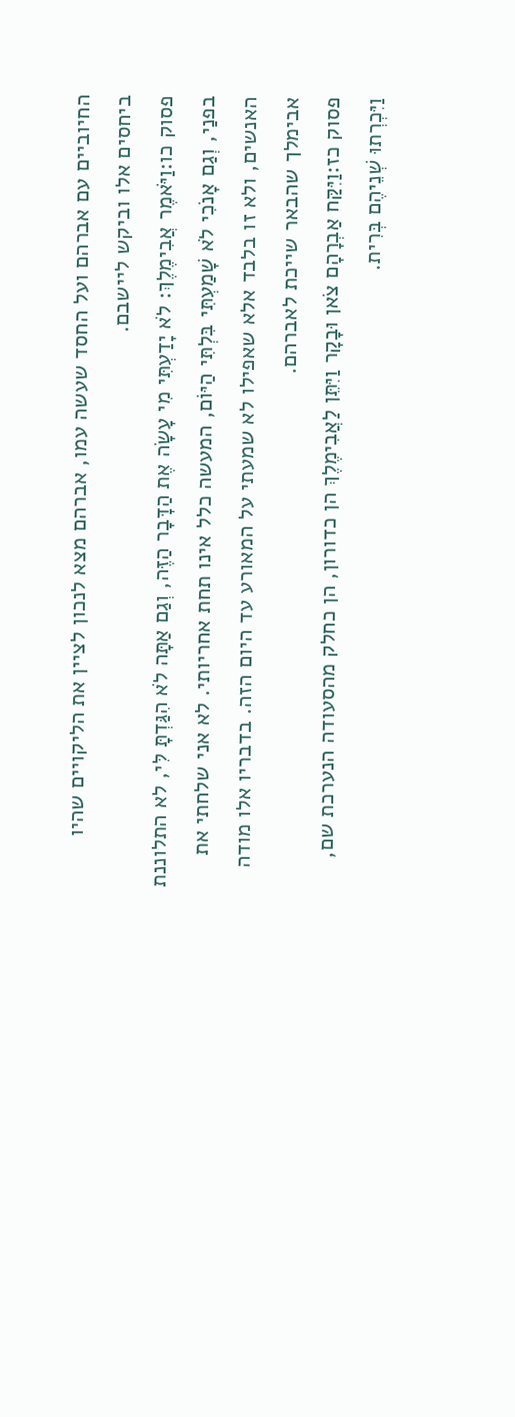החיוביים עם אברהם ועל החסד שעשה עמו, אברהם מצא לנכון לציין את הליקויים שהיו ביחסים אלו וביקש ליישבם.
פסוק כו:וַיֹּאמֶר אֲבִימֶלֶךְ: לֹא יָדַעְתִּי מִי עָשָׂה אֶת הַדָּבָר הַזֶּה, וְגַם אַתָּה לֹא הִגַּדְתָּ לִּי, לא התלוננת בפנַי, וְגַם אָנֹכִי לֹא שָׁמַעְתִּי בִּלְתִּי הַיּוֹם, המעשה כלל אינו תחת אחריותי. לא אני שלחתי את האנשים, ולא זו בלבד אלא שאפילו לא שמעתי על המאורע עד היום הזה. בדבריו אלו מודה אבימלך שהבאר שייכת לאברהם.
פסוק כז:וַיִּקַּח אַבְרָהָם צֹאן וּבָקָר וַיִּתֵּן לַאֲבִימֶלֶךְ הן כדורון, הן כחלק מהסעודה הנערכת שם, וַיִּכְרְתוּ שְׁנֵיהֶם בְּרִית.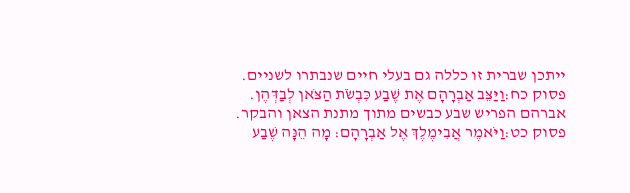ייתכן שברית זו כללה גם בעלי חיים שנבתרו לשניים.
פסוק כח:וַיַּצֵּב אַבְרָהָם אֶת שֶׁבַע כִּבְשֹׂת הַצֹּאן לְבַדְּהֶן. אברהם הפריש שבע כבשים מתוך מתנת הצאן והבקר.
פסוק כט:וַיֹּאמֶר אֲבִימֶלֶךְ אֶל אַבְרָהָם: מָה הֵנָּה שֶׁבַע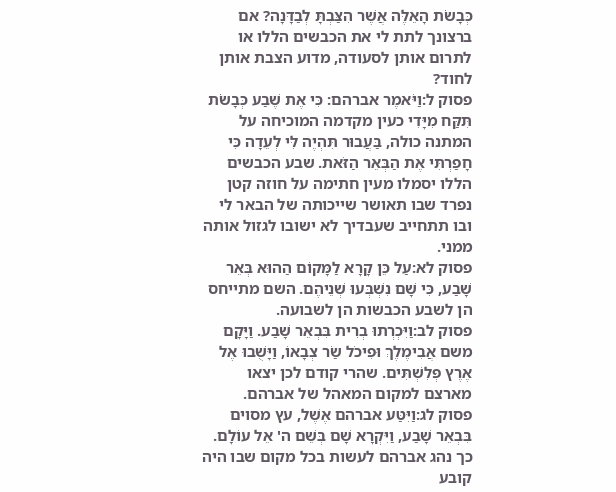כְּבָשֹׂת הָאֵלֶּה אֲשֶׁר הִצַּבְתָּ לְבַדָּנָה? אם ברצונך לתת לי את הכבשים הללו או לתרום אותן לסעודה, מדוע הצבת אותן לחוד?
פסוק ל:וַיֹּאמֶר אברהם: כִּי אֶת שֶׁבַע כְּבָשֹׂת תִּקַּח מִיָּדִי כעין מקדמה המוכיחה על המתנה כולה, בַּעֲבוּר תִּהְיֶה לִּי לְעֵדָה כִּי חָפַרְתִּי אֶת הַבְּאֵר הַזֹּאת. שבע הכבשים הללו יסמלו מעין חתימה על חוזה קטן נפרד שבו תאושר שייכותה של הבאר לי ובו תתחייב שעבדיך לא ישובו לגזול אותה ממני.
פסוק לא:עַל כֵּן קָרָא לַמָּקוֹם הַהוּא בְּאֵר שָׁבַע, כִּי שָׁם נִשְׁבְּעוּ שְׁנֵיהֶם. השם מתייחס הן לשבע הכבשות הן לשבועה.
פסוק לב:וַיִּכְרְתוּ בְרִית בִּבְאֵר שָׁבַע. וַיָּקָם משם אֲבִימֶלֶךְ וּפִיכֹל שַׂר צְבָאוֹ, וַיָּשֻׁבוּ אֶל אֶרֶץ פְּלִשְׁתִּים. שהרי קודם לכן יצאו מארצם למקום המאהל של אברהם.
פסוק לג:וַיִּטַּע אברהם אֶשֶׁל, עץ מסוים בִּבְאֵר שָׁבַע, וַיִּקְרָא שָׁם בְּשֵׁם ה' אֵל עוֹלָם. כך נהג אברהם לעשות בכל מקום שבו היה קובע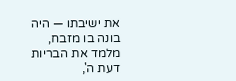את ישיבתו — היה בונה בו מזבח, מלמד את הבריות דעת ה',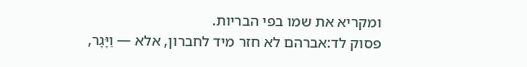ומקריא את שמו בפי הבריות.
פסוק לד:אברהם לא חזר מיד לחברון, אלא — וַיָּגָר,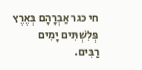חי כגר אַבְרָהָם בְּאֶרֶץ פְּלִשְׁתִּים יָמִים רַבִּים.